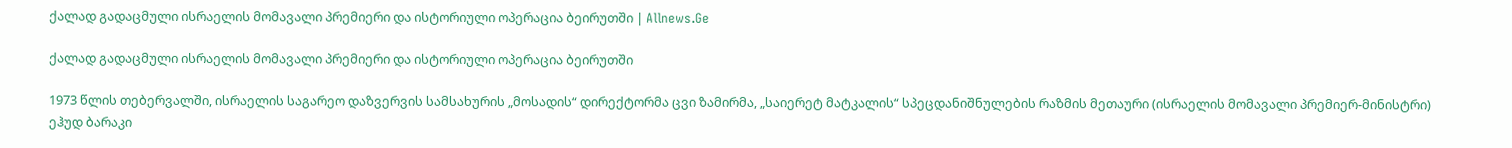ქალად გადაცმული ისრაელის მომავალი პრემიერი და ისტორიული ოპერაცია ბეირუთში | Allnews.Ge

ქალად გადაცმული ისრაელის მომავალი პრემიერი და ისტორიული ოპერაცია ბეირუთში

1973 წლის თებერვალში, ისრაელის საგარეო დაზვერვის სამსახურის „მოსადის“ დირექტორმა ცვი ზამირმა, „საიერეტ მატკალის“ სპეცდანიშნულების რაზმის მეთაური (ისრაელის მომავალი პრემიერ-მინისტრი) ეჰუდ ბარაკი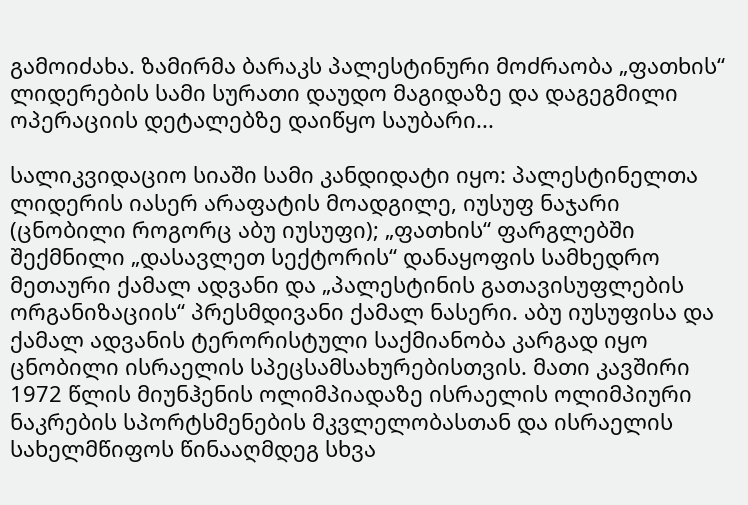გამოიძახა. ზამირმა ბარაკს პალესტინური მოძრაობა „ფათხის“ ლიდერების სამი სურათი დაუდო მაგიდაზე და დაგეგმილი ოპერაციის დეტალებზე დაიწყო საუბარი...

სალიკვიდაციო სიაში სამი კანდიდატი იყო: პალესტინელთა ლიდერის იასერ არაფატის მოადგილე, იუსუფ ნაჯარი (ცნობილი როგორც აბუ იუსუფი); „ფათხის“ ფარგლებში შექმნილი „დასავლეთ სექტორის“ დანაყოფის სამხედრო მეთაური ქამალ ადვანი და „პალესტინის გათავისუფლების ორგანიზაციის“ პრესმდივანი ქამალ ნასერი. აბუ იუსუფისა და ქამალ ადვანის ტერორისტული საქმიანობა კარგად იყო ცნობილი ისრაელის სპეცსამსახურებისთვის. მათი კავშირი 1972 წლის მიუნჰენის ოლიმპიადაზე ისრაელის ოლიმპიური ნაკრების სპორტსმენების მკვლელობასთან და ისრაელის სახელმწიფოს წინააღმდეგ სხვა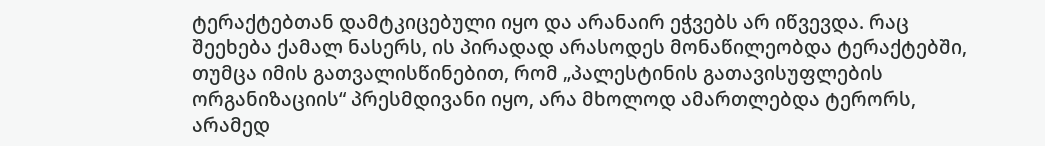ტერაქტებთან დამტკიცებული იყო და არანაირ ეჭვებს არ იწვევდა. რაც შეეხება ქამალ ნასერს, ის პირადად არასოდეს მონაწილეობდა ტერაქტებში, თუმცა იმის გათვალისწინებით, რომ „პალესტინის გათავისუფლების ორგანიზაციის“ პრესმდივანი იყო, არა მხოლოდ ამართლებდა ტერორს, არამედ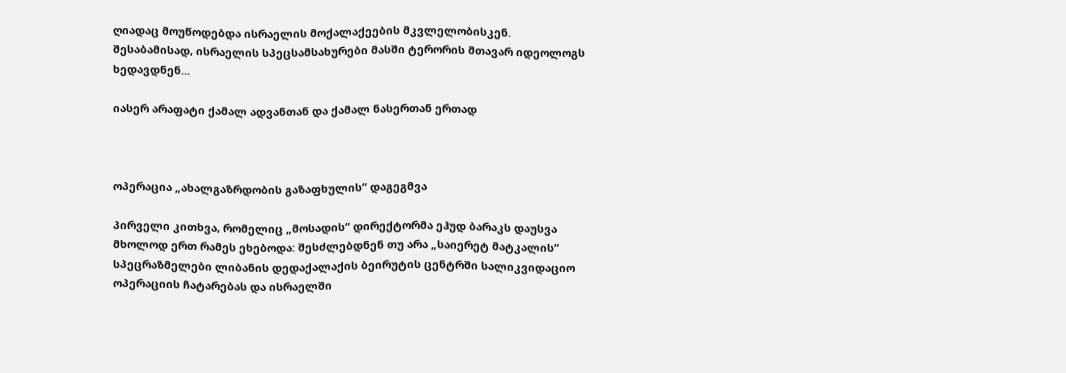ღიადაც მოუწოდებდა ისრაელის მოქალაქეების მკვლელობისკენ. შესაბამისად, ისრაელის სპეცსამსახურები მასში ტერორის მთავარ იდეოლოგს ხედავდნენ...

იასერ არაფატი ქამალ ადვანთან და ქამალ ნასერთან ერთად



ოპერაცია „ახალგაზრდობის გაზაფხულის“ დაგეგმვა

პირველი კითხვა, რომელიც „მოსადის“ დირექტორმა ეჰუდ ბარაკს დაუსვა მხოლოდ ერთ რამეს ეხებოდა: შესძლებდნენ თუ არა „საიერეტ მატკალის“ სპეცრაზმელები ლიბანის დედაქალაქის ბეირუტის ცენტრში სალიკვიდაციო ოპერაციის ჩატარებას და ისრაელში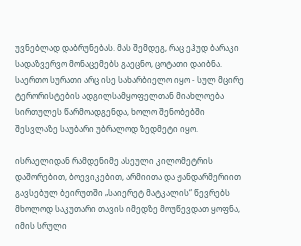უვნებლად დაბრუნებას. მას შემდეგ, რაც ეჰუდ ბარაკი სადაზვერვო მონაცემებს გაეცნო, ცოტათი დაიბნა. საერთო სურათი არც ისე სახარბიელო იყო - სულ მცირე ტერორისტების ადგილსამყოფელთან მიახლოება სირთულეს წარმოადგენდა, ხოლო შენობებში შესვლაზე საუბარი უბრალოდ ზედმეტი იყო.

ისრაელიდან რამდენიმე ასეული კილომეტრის დაშორებით, ბოევიკებით, არმიითა და ჟანდარმერიით გავსებულ ბეირუთში „საიერეტ მატკალის“ წევრებს მხოლოდ საკუთარი თავის იმედზე მოუწევდათ ყოფნა, იმის სრული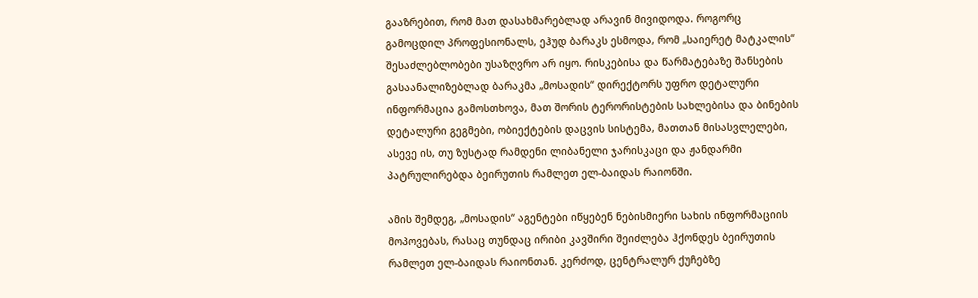გააზრებით, რომ მათ დასახმარებლად არავინ მივიდოდა. როგორც გამოცდილ პროფესიონალს, ეჰუდ ბარაკს ესმოდა, რომ „საიერეტ მატკალის“ შესაძლებლობები უსაზღვრო არ იყო. რისკებისა და წარმატებაზე შანსების გასაანალიზებლად ბარაკმა „მოსადის“ დირექტორს უფრო დეტალური ინფორმაცია გამოსთხოვა, მათ შორის ტერორისტების სახლებისა და ბინების დეტალური გეგმები, ობიექტების დაცვის სისტემა, მათთან მისასვლელები, ასევე ის, თუ ზუსტად რამდენი ლიბანელი ჯარისკაცი და ჟანდარმი პატრულირებდა ბეირუთის რამლეთ ელ-ბაიდას რაიონში.

ამის შემდეგ, „მოსადის“ აგენტები იწყებენ ნებისმიერი სახის ინფორმაციის მოპოვებას, რასაც თუნდაც ირიბი კავშირი შეიძლება ჰქონდეს ბეირუთის რამლეთ ელ-ბაიდას რაიონთან. კერძოდ, ცენტრალურ ქუჩებზე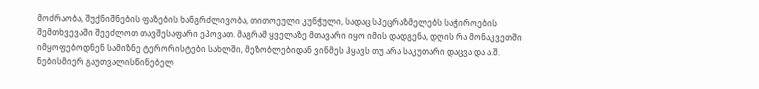მოძრაობა, შუქნიშნების ფაზების ხანგრძლივობა, თითოეული კუნჭული, სადაც სპეცრაზმელებს საჭიროების შემთხვევაში შეეძლოთ თავშესაფარი ეპოვათ. მაგრამ ყველაზე მთავარი იყო იმის დადგენა, დღის რა მონაკვეთში იმყოფებოდნენ სამიზნე ტერორისტები სახლში, მეზობლებიდან ვინმეს ჰყავს თუ არა საკუთარი დაცვა და ა.შ. ნებისმიერ გაუთვალისწინებელ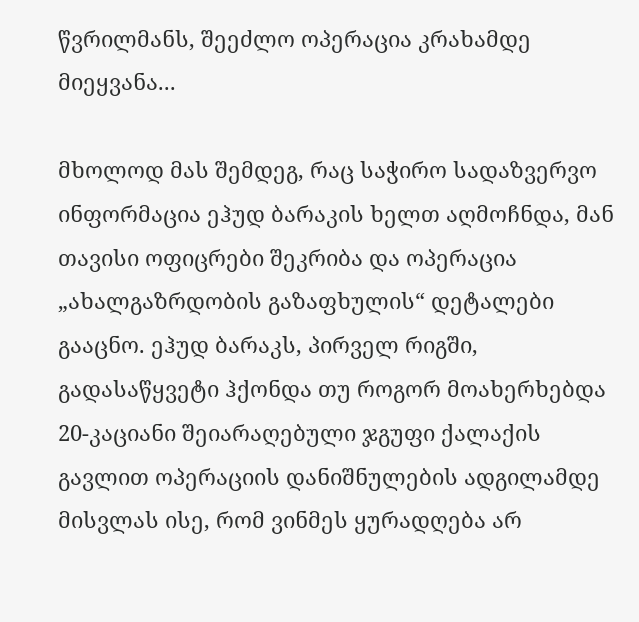წვრილმანს, შეეძლო ოპერაცია კრახამდე მიეყვანა...

მხოლოდ მას შემდეგ, რაც საჭირო სადაზვერვო ინფორმაცია ეჰუდ ბარაკის ხელთ აღმოჩნდა, მან თავისი ოფიცრები შეკრიბა და ოპერაცია „ახალგაზრდობის გაზაფხულის“ დეტალები გააცნო. ეჰუდ ბარაკს, პირველ რიგში, გადასაწყვეტი ჰქონდა თუ როგორ მოახერხებდა 20-კაციანი შეიარაღებული ჯგუფი ქალაქის გავლით ოპერაციის დანიშნულების ადგილამდე მისვლას ისე, რომ ვინმეს ყურადღება არ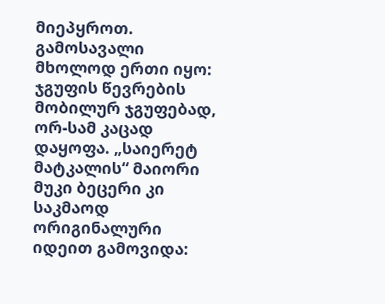მიეპყროთ. გამოსავალი მხოლოდ ერთი იყო: ჯგუფის წევრების მობილურ ჯგუფებად, ორ-სამ კაცად დაყოფა. „საიერეტ მატკალის“ მაიორი მუკი ბეცერი კი საკმაოდ ორიგინალური იდეით გამოვიდა: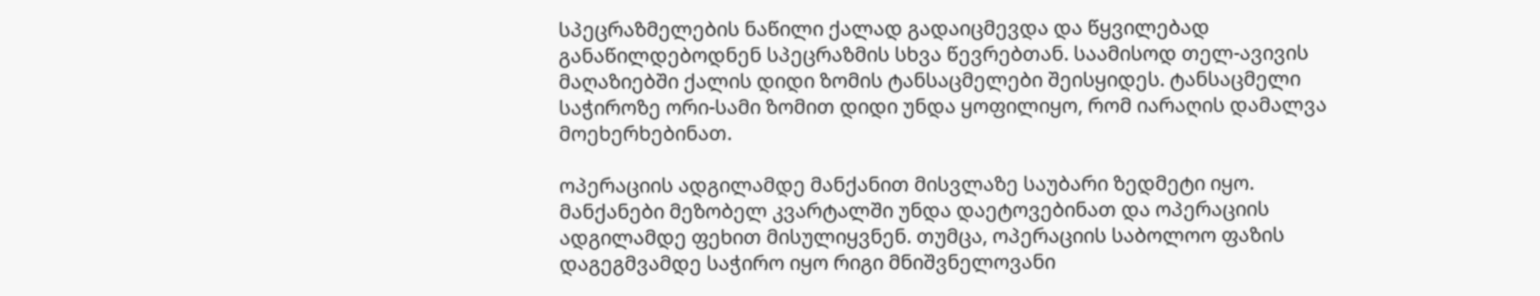სპეცრაზმელების ნაწილი ქალად გადაიცმევდა და წყვილებად განაწილდებოდნენ სპეცრაზმის სხვა წევრებთან. საამისოდ თელ-ავივის მაღაზიებში ქალის დიდი ზომის ტანსაცმელები შეისყიდეს. ტანსაცმელი საჭიროზე ორი-სამი ზომით დიდი უნდა ყოფილიყო, რომ იარაღის დამალვა მოეხერხებინათ.

ოპერაციის ადგილამდე მანქანით მისვლაზე საუბარი ზედმეტი იყო. მანქანები მეზობელ კვარტალში უნდა დაეტოვებინათ და ოპერაციის ადგილამდე ფეხით მისულიყვნენ. თუმცა, ოპერაციის საბოლოო ფაზის დაგეგმვამდე საჭირო იყო რიგი მნიშვნელოვანი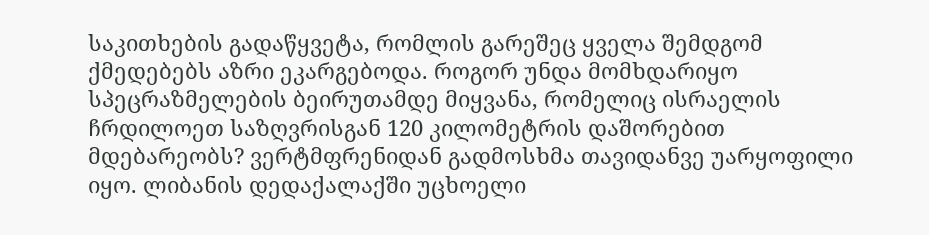საკითხების გადაწყვეტა, რომლის გარეშეც ყველა შემდგომ ქმედებებს აზრი ეკარგებოდა. როგორ უნდა მომხდარიყო სპეცრაზმელების ბეირუთამდე მიყვანა, რომელიც ისრაელის ჩრდილოეთ საზღვრისგან 120 კილომეტრის დაშორებით მდებარეობს? ვერტმფრენიდან გადმოსხმა თავიდანვე უარყოფილი იყო. ლიბანის დედაქალაქში უცხოელი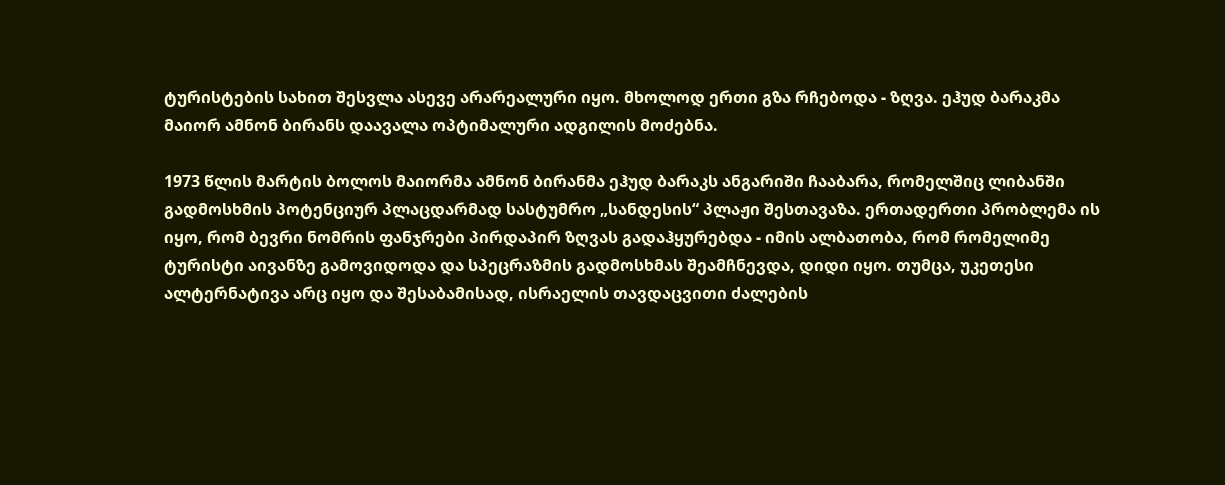ტურისტების სახით შესვლა ასევე არარეალური იყო. მხოლოდ ერთი გზა რჩებოდა - ზღვა. ეჰუდ ბარაკმა მაიორ ამნონ ბირანს დაავალა ოპტიმალური ადგილის მოძებნა.

1973 წლის მარტის ბოლოს მაიორმა ამნონ ბირანმა ეჰუდ ბარაკს ანგარიში ჩააბარა, რომელშიც ლიბანში გადმოსხმის პოტენციურ პლაცდარმად სასტუმრო „სანდესის“ პლაჟი შესთავაზა. ერთადერთი პრობლემა ის იყო, რომ ბევრი ნომრის ფანჯრები პირდაპირ ზღვას გადაჰყურებდა - იმის ალბათობა, რომ რომელიმე ტურისტი აივანზე გამოვიდოდა და სპეცრაზმის გადმოსხმას შეამჩნევდა, დიდი იყო. თუმცა, უკეთესი ალტერნატივა არც იყო და შესაბამისად, ისრაელის თავდაცვითი ძალების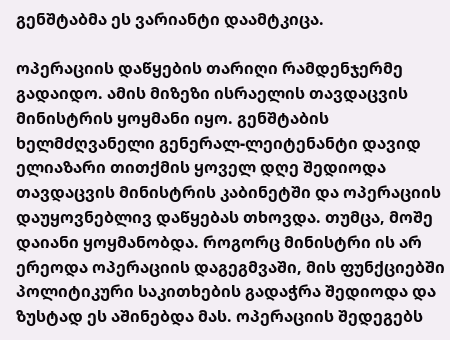გენშტაბმა ეს ვარიანტი დაამტკიცა.

ოპერაციის დაწყების თარიღი რამდენჯერმე გადაიდო. ამის მიზეზი ისრაელის თავდაცვის მინისტრის ყოყმანი იყო. გენშტაბის ხელმძღვანელი გენერალ-ლეიტენანტი დავიდ ელიაზარი თითქმის ყოველ დღე შედიოდა თავდაცვის მინისტრის კაბინეტში და ოპერაციის დაუყოვნებლივ დაწყებას თხოვდა. თუმცა, მოშე დაიანი ყოყმანობდა. როგორც მინისტრი ის არ ერეოდა ოპერაციის დაგეგმვაში, მის ფუნქციებში პოლიტიკური საკითხების გადაჭრა შედიოდა და ზუსტად ეს აშინებდა მას. ოპერაციის შედეგებს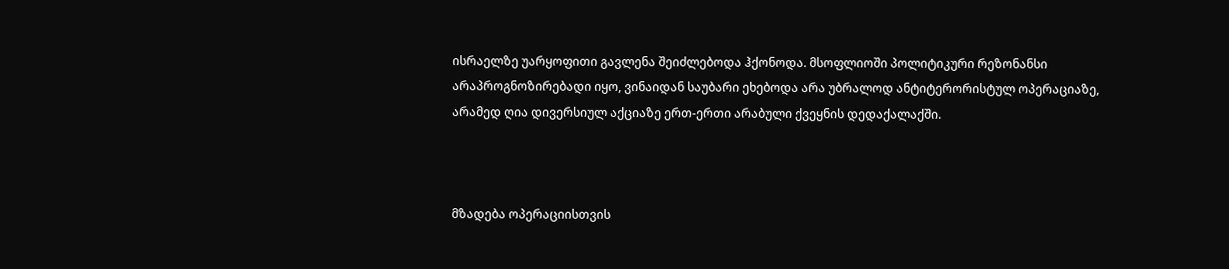ისრაელზე უარყოფითი გავლენა შეიძლებოდა ჰქონოდა. მსოფლიოში პოლიტიკური რეზონანსი არაპროგნოზირებადი იყო, ვინაიდან საუბარი ეხებოდა არა უბრალოდ ანტიტერორისტულ ოპერაციაზე, არამედ ღია დივერსიულ აქციაზე ერთ-ერთი არაბული ქვეყნის დედაქალაქში.



მზადება ოპერაციისთვის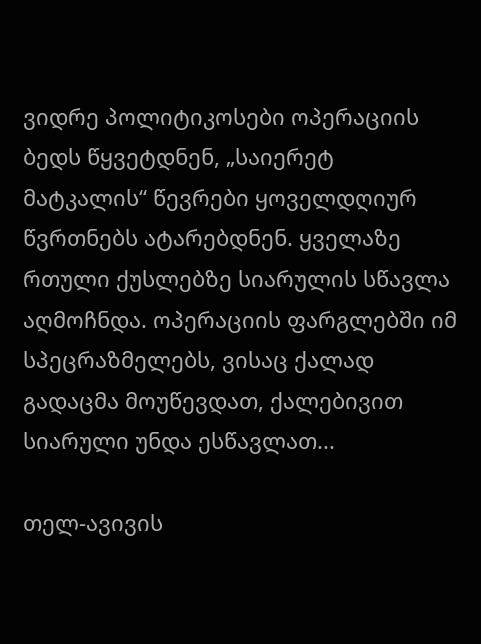ვიდრე პოლიტიკოსები ოპერაციის ბედს წყვეტდნენ, „საიერეტ მატკალის“ წევრები ყოველდღიურ წვრთნებს ატარებდნენ. ყველაზე რთული ქუსლებზე სიარულის სწავლა აღმოჩნდა. ოპერაციის ფარგლებში იმ სპეცრაზმელებს, ვისაც ქალად გადაცმა მოუწევდათ, ქალებივით სიარული უნდა ესწავლათ...

თელ-ავივის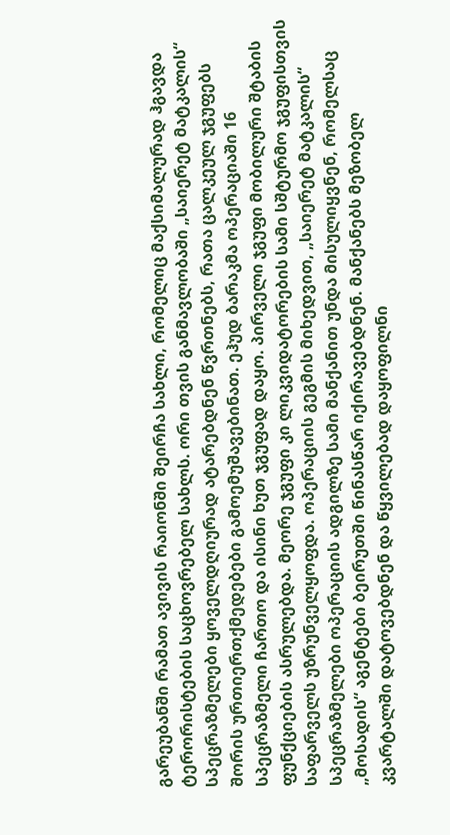გარეუბანში რამათ ავივის რაიონში შეირჩა სახლი, რომელიც მაქსიმალურად ჰგავდა ტერორისტების საცხოვრებელ სახლს. ორი თვის განმავლობაში „საიერეტ მატკალის“ სპეცრაზმელები ყოველდღიურად ატარებდნენ წვრთნებს, რათა ცალკეულ ჯგუფებს შორის ურთიერთქმედებები გამოემუშავებინათ. ეჰუდ ბარაკმა ოპერაციაში 16 სპეცრაზმელი ჩართო და ისინი ხუთ ჯგუფად დაყო. პირველი ჯგუფი მობილური შტაბის ფუნქციების ასრულებდა. მეორე ჯგუფი კი ლიკვიდატორების სამი სშტურმო ჯგუფისთვის საფარველს უზრუნველყოფდა. ოპერაციის გეგმის მიხედვით, „საიერეტ მატკალის“ სპეცრაზმელები ოპერაციის ადგილზე სამი მანქანით უნდა მისულიყვნენ, რომელსაც „მოსადის“ აგენტები ბეირუთში წინასწარ იქირავებდნენ. მანქანებს მეზობელ კვარტალში დატოვებდნენ და წყვილებად დაყოფილნი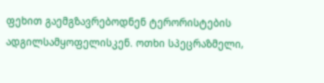ფეხით გაემგზავრებოდნენ ტერორისტების ადგილსამყოფელისკენ. ოთხი სპეცრაზმელი,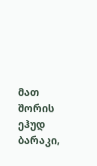მათ შორის ეჰუდ ბარაკი,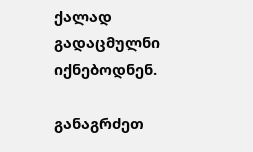ქალად გადაცმულნი იქნებოდნენ.

განაგრძეთ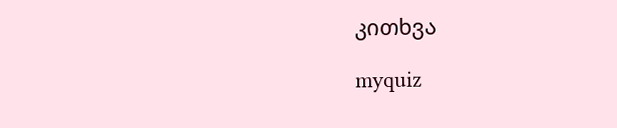კითხვა

myquiz